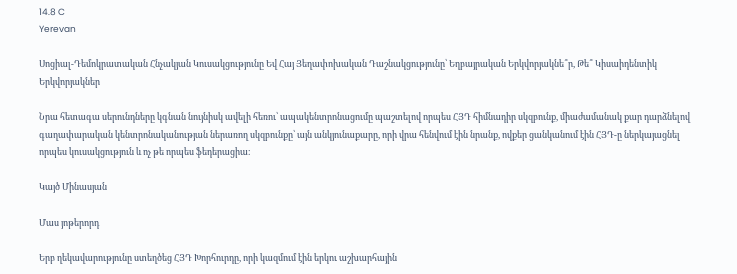14.8 C
Yerevan

Սոցիալ-Դեմոկրատական Հնչակյան Կուսակցությունը Եվ Հայ Յեղափոխական Դաշնակցությունը՝ Եղբայրական Երկվորյակնե՞ր, Թե՞ Կիսաիդենտիկ Երկվորյակներ

Նրա հետագա սերունդները կգնան նույնիսկ ավելի հեռու՝ ապակենտրոնացումը պաշտելով որպես ՀՅԴ հիմնադիր սկզբունք, միաժամանակ քար դարձնելով գաղափարական կենտրոնականության ներառող սկզբունքը՝ այն անկյունաքարը, որի վրա հենվում էին նրանք, ովքեր ցանկանում էին ՀՅԴ‑ը ներկայացնել որպես կուսակցություն և ոչ թե որպես ֆեդերացիա։

Կայծ Մինասյան

Մաս յոթերորդ

Երբ ղեկավարությունը ստեղծեց ՀՅԴ Խորհուրդը, որի կազմում էին երկու աշխարհային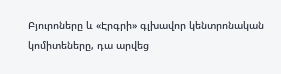Բյուրոները և «Էրգրի» գլխավոր կենտրոնական կոմիտեները, դա արվեց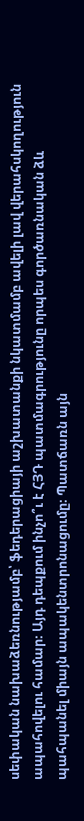սեփական նախաձեռնությամբ՝ ֆեդերացիայի աշխատանքի նկատմամբ ավելի լավ վերահսկողություն ապահովելու համար։ Այդ դեպքում ինչո՞ւ է ՀՅԴ պատմագրությունը որպես գործառնական ձև պահպանել միայն ապակենտրոնացումը։ Պատճառն այն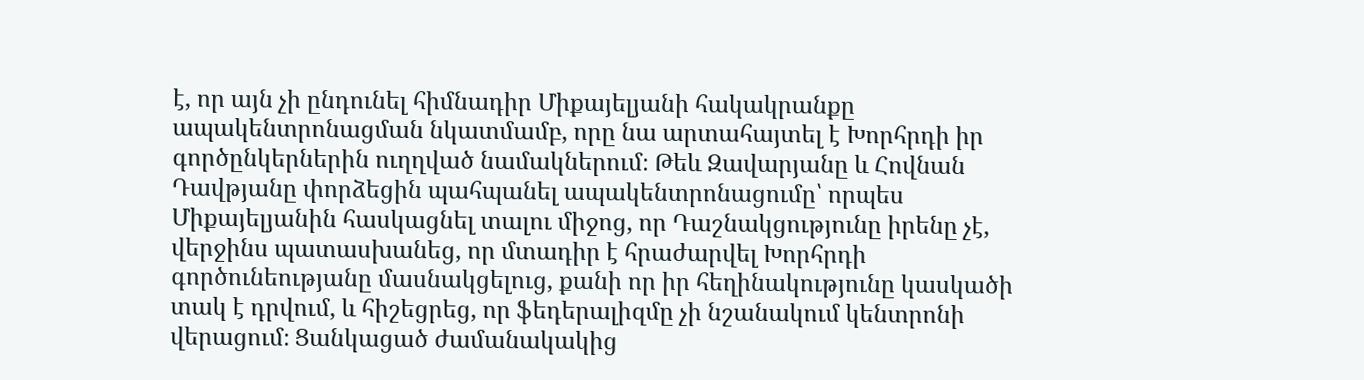է, որ այն չի ընդունել հիմնադիր Միքայելյանի հակակրանքը ապակենտրոնացման նկատմամբ, որը նա արտահայտել է Խորհրդի իր գործընկերներին ուղղված նամակներում։ Թեև Զավարյանը և Հովնան Դավթյանը փորձեցին պահպանել ապակենտրոնացումը՝ որպես Միքայելյանին հասկացնել տալու միջոց, որ Դաշնակցությունը իրենը չէ, վերջինս պատասխանեց, որ մտադիր է հրաժարվել Խորհրդի գործունեությանը մասնակցելուց, քանի որ իր հեղինակությունը կասկածի տակ է դրվում, և հիշեցրեց, որ ֆեդերալիզմը չի նշանակում կենտրոնի վերացում։ Ցանկացած ժամանակակից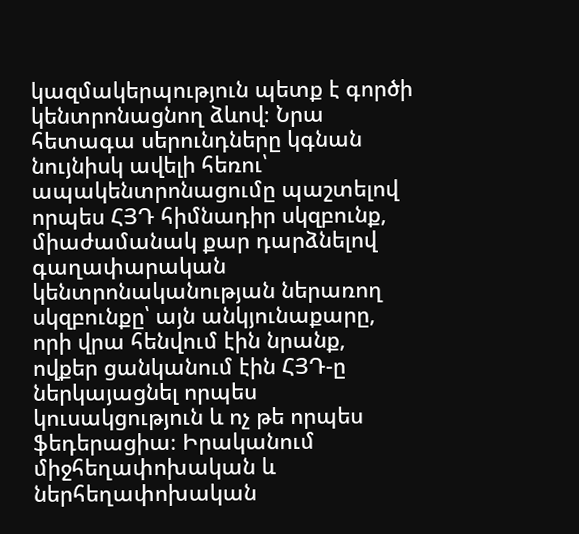կազմակերպություն պետք է գործի կենտրոնացնող ձևով։ Նրա հետագա սերունդները կգնան նույնիսկ ավելի հեռու՝ ապակենտրոնացումը պաշտելով որպես ՀՅԴ հիմնադիր սկզբունք, միաժամանակ քար դարձնելով գաղափարական կենտրոնականության ներառող սկզբունքը՝ այն անկյունաքարը, որի վրա հենվում էին նրանք, ովքեր ցանկանում էին ՀՅԴ‑ը ներկայացնել որպես կուսակցություն և ոչ թե որպես ֆեդերացիա։ Իրականում միջհեղափոխական և ներհեղափոխական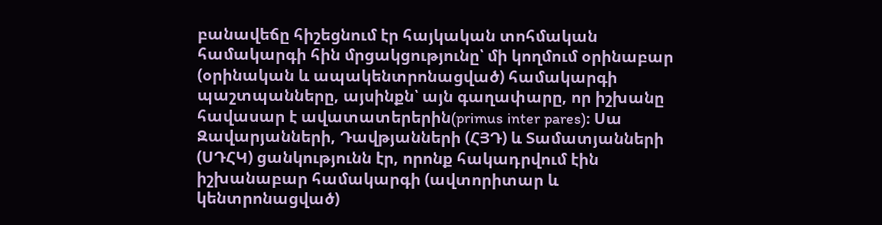բանավեճը հիշեցնում էր հայկական տոհմական համակարգի հին մրցակցությունը՝ մի կողմում օրինաբար (օրինական և ապակենտրոնացված) համակարգի պաշտպանները, այսինքն՝ այն գաղափարը, որ իշխանը հավասար է ավատատերերին(primus inter pares)։ Սա Զավարյանների, Դավթյանների (ՀՅԴ) և Տամատյանների (ՍԴՀԿ) ցանկությունն էր, որոնք հակադրվում էին իշխանաբար համակարգի (ավտորիտար և կենտրոնացված)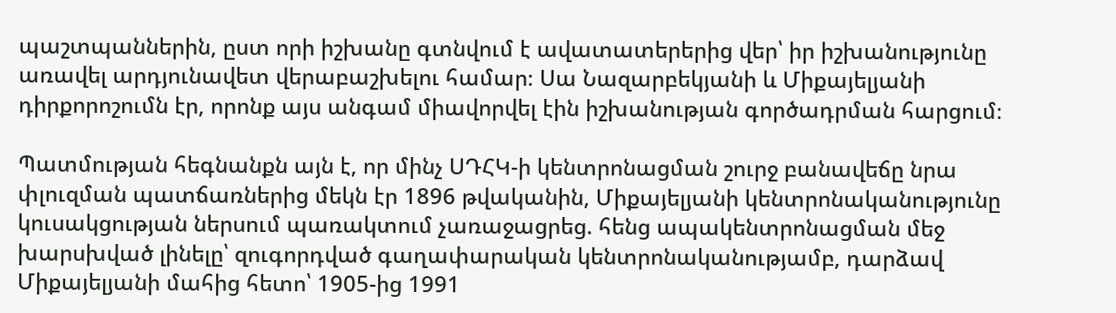պաշտպաններին, ըստ որի իշխանը գտնվում է ավատատերերից վեր՝ իր իշխանությունը առավել արդյունավետ վերաբաշխելու համար։ Սա Նազարբեկյանի և Միքայելյանի դիրքորոշումն էր, որոնք այս անգամ միավորվել էին իշխանության գործադրման հարցում։

Պատմության հեգնանքն այն է, որ մինչ ՍԴՀԿ‑ի կենտրոնացման շուրջ բանավեճը նրա փլուզման պատճառներից մեկն էր 1896 թվականին, Միքայելյանի կենտրոնականությունը կուսակցության ներսում պառակտում չառաջացրեց. հենց ապակենտրոնացման մեջ խարսխված լինելը՝ զուգորդված գաղափարական կենտրոնականությամբ, դարձավ Միքայելյանի մահից հետո՝ 1905-ից 1991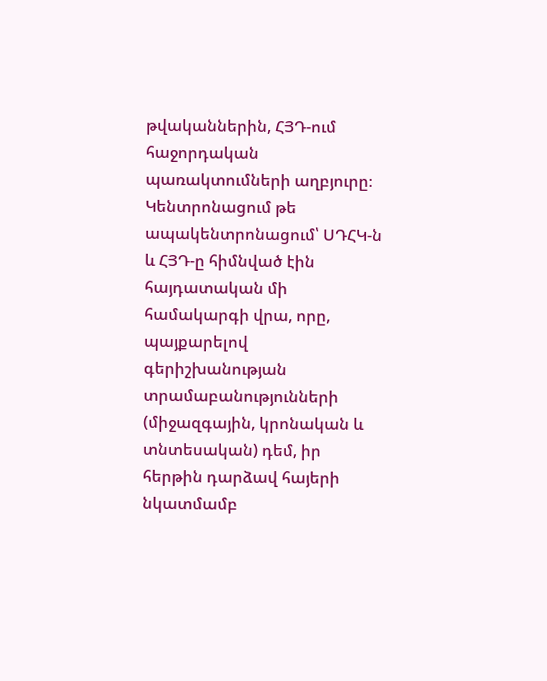թվականներին, ՀՅԴ-ում հաջորդական պառակտումների աղբյուրը։ Կենտրոնացում թե ապակենտրոնացում՝ ՍԴՀԿ‑ն և ՀՅԴ‑ը հիմնված էին հայդատական մի համակարգի վրա, որը, պայքարելով գերիշխանության տրամաբանությունների (միջազգային, կրոնական և տնտեսական) դեմ, իր հերթին դարձավ հայերի նկատմամբ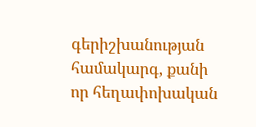գերիշխանության համակարգ, քանի որ հեղափոխական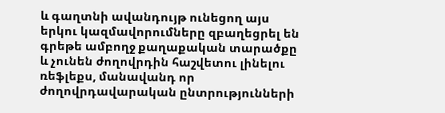և գաղտնի ավանդույթ ունեցող այս երկու կազմավորումները զբաղեցրել են գրեթե ամբողջ քաղաքական տարածքը և չունեն ժողովրդին հաշվետու լինելու ռեֆլեքս, մանավանդ որ ժողովրդավարական ընտրությունների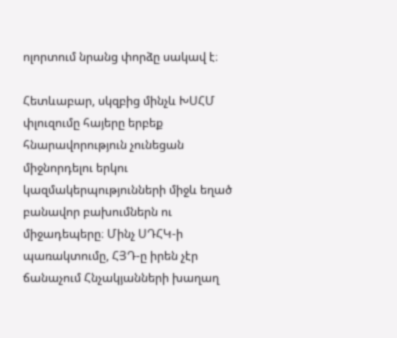ոլորտում նրանց փորձը սակավ է։

Հետևաբար, սկզբից մինչև ԽՍՀՄ փլուզումը հայերը երբեք հնարավորություն չունեցան միջնորդելու երկու կազմակերպությունների միջև եղած բանավոր բախումներն ու միջադեպերը։ Մինչ ՍԴՀԿ‑ի պառակտումը, ՀՅԴ‑ը իրեն չէր ճանաչում Հնչակյանների խաղաղ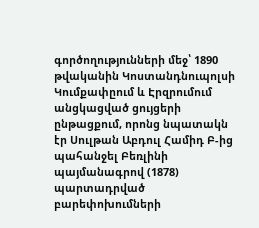գործողությունների մեջ՝ 1890 թվականին Կոստանդնուպոլսի Կումքափըում և Էրզրումում անցկացված ցույցերի ընթացքում, որոնց նպատակն էր Սուլթան Աբդուլ Համիդ Բ‑ից պահանջել Բեռլինի պայմանագրով (1878) պարտադրված բարեփոխումների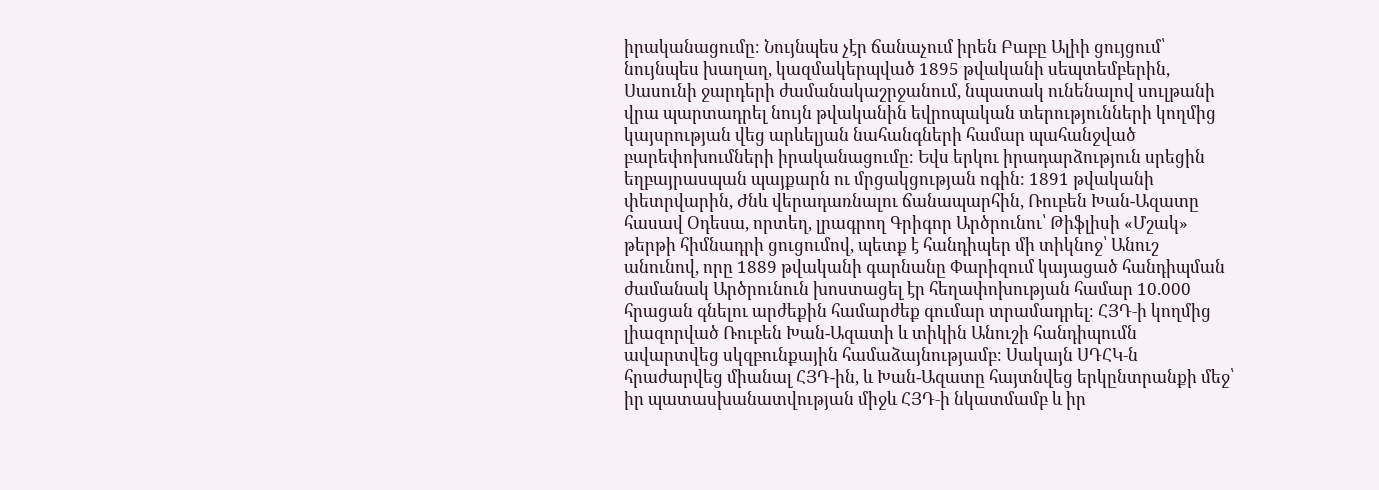իրականացումը։ Նույնպես չէր ճանաչում իրեն Բաբը Ալիի ցույցում՝ նույնպես խաղաղ, կազմակերպված 1895 թվականի սեպտեմբերին, Սասունի ջարդերի ժամանակաշրջանում, նպատակ ունենալով սուլթանի վրա պարտադրել նույն թվականին եվրոպական տերությունների կողմից կայսրության վեց արևելյան նահանգների համար պահանջված բարեփոխումների իրականացումը։ Եվս երկու իրադարձություն սրեցին եղբայրասպան պայքարն ու մրցակցության ոգին։ 1891 թվականի փետրվարին, Ժնև վերադառնալու ճանապարհին, Ռուբեն Խան-Ազատը հասավ Օդեսա, որտեղ, լրագրող Գրիգոր Արծրունու՝ Թիֆլիսի «Մշակ» թերթի հիմնադրի ցուցումով, պետք է հանդիպեր մի տիկնոջ՝ Անուշ անունով, որը 1889 թվականի գարնանը Փարիզում կայացած հանդիպման ժամանակ Արծրունուն խոստացել էր հեղափոխության համար 10.000 հրացան գնելու արժեքին համարժեք գումար տրամադրել։ ՀՅԴ‑ի կողմից լիազորված Ռուբեն Խան-Ազատի և տիկին Անուշի հանդիպումն ավարտվեց սկզբունքային համաձայնությամբ։ Սակայն ՍԴՀԿ‑ն հրաժարվեց միանալ ՀՅԴ-ին, և Խան-Ազատը հայտնվեց երկընտրանքի մեջ՝ իր պատասխանատվության միջև ՀՅԴ‑ի նկատմամբ և իր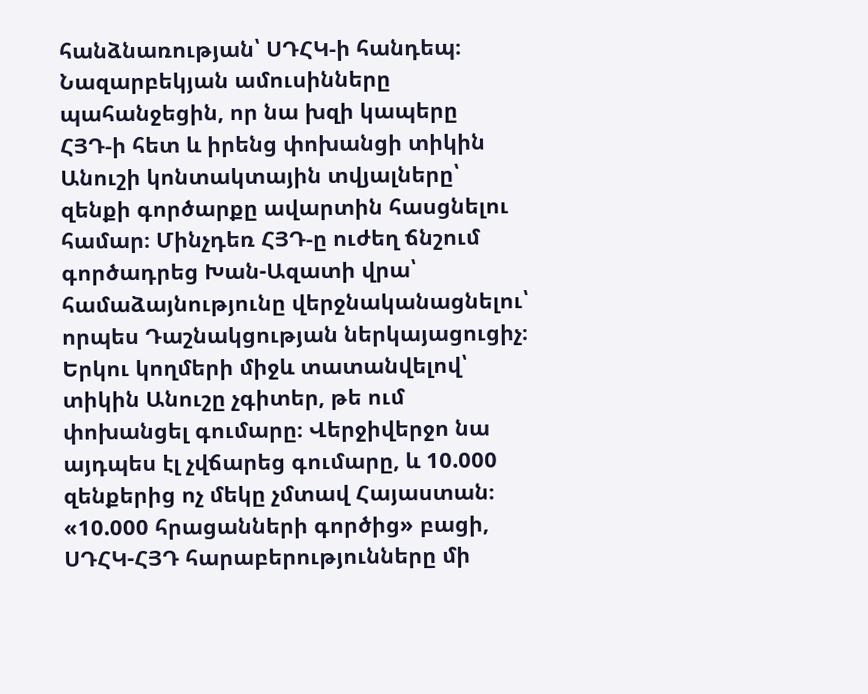հանձնառության՝ ՍԴՀԿ‑ի հանդեպ։ Նազարբեկյան ամուսինները պահանջեցին, որ նա խզի կապերը ՀՅԴ‑ի հետ և իրենց փոխանցի տիկին Անուշի կոնտակտային տվյալները՝ զենքի գործարքը ավարտին հասցնելու համար։ Մինչդեռ ՀՅԴ‑ը ուժեղ ճնշում գործադրեց Խան-Ազատի վրա՝ համաձայնությունը վերջնականացնելու՝ որպես Դաշնակցության ներկայացուցիչ։ Երկու կողմերի միջև տատանվելով՝ տիկին Անուշը չգիտեր, թե ում փոխանցել գումարը։ Վերջիվերջո նա այդպես էլ չվճարեց գումարը, և 10.000 զենքերից ոչ մեկը չմտավ Հայաստան։ «10.000 հրացանների գործից» բացի, ՍԴՀԿ-ՀՅԴ հարաբերությունները մի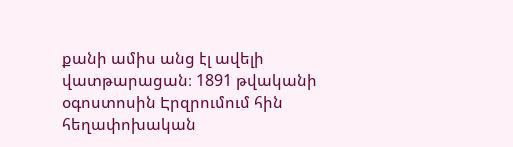քանի ամիս անց էլ ավելի վատթարացան։ 1891 թվականի օգոստոսին Էրզրումում հին հեղափոխական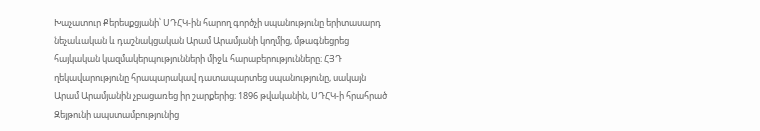Խաչատուր Քերեսքցյանի՝ ՍԴՀԿ-ին հարող գործչի սպանությունը երիտասարդ նեչաևական և դաշնակցական Արամ Արամյանի կողմից, մթագնեցրեց հայկական կազմակերպությունների միջև հարաբերությունները։ ՀՅԴ ղեկավարությունը հրապարակավ դատապարտեց սպանությունը, սակայն Արամ Արամյանին չբացառեց իր շարքերից։ 1896 թվականին, ՍԴՀԿ‑ի հրահրած Զեյթունի ապստամբությունից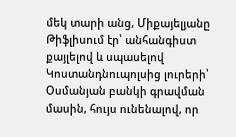մեկ տարի անց, Միքայելյանը Թիֆլիսում էր՝ անհանգիստ քայլելով և սպասելով Կոստանդնուպոլսից լուրերի՝ Օսմանյան բանկի գրավման մասին, հույս ունենալով, որ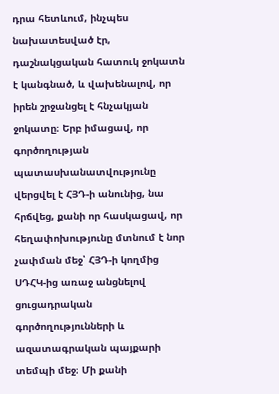դրա հետևում, ինչպես նախատեսված էր, դաշնակցական հատուկ ջոկատն է կանգնած, և վախենալով, որ իրեն շրջանցել է հնչակյան ջոկատը։ Երբ իմացավ, որ գործողության պատասխանատվությունը վերցվել է ՀՅԴ‑ի անունից, նա հրճվեց, քանի որ հասկացավ, որ հեղափոխությունը մտնում է նոր չափման մեջ՝ ՀՅԴ‑ի կողմից ՍԴՀԿ-ից առաջ անցնելով ցուցադրական գործողությունների և ազատագրական պայքարի տեմպի մեջ։ Մի քանի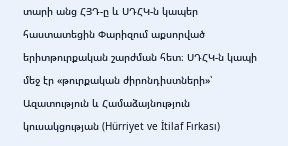տարի անց ՀՅԴ‑ը և ՍԴՀԿ‑ն կապեր հաստատեցին Փարիզում աքսորված երիտթուրքական շարժման հետ։ ՍԴՀԿ‑ն կապի մեջ էր «թուրքական ժիրոնդիստների»՝ Ազատություն և Համաձայնություն կուսակցության (Hürriyet ve İtilaf Fırkası)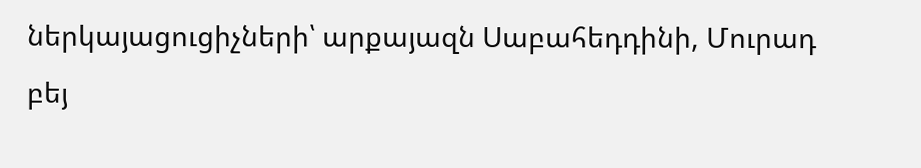ներկայացուցիչների՝ արքայազն Սաբահեդդինի, Մուրադ բեյ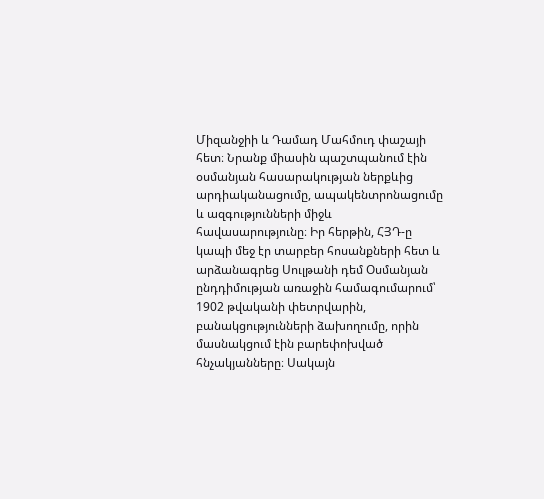Միզանջիի և Դամադ Մահմուդ փաշայի հետ։ Նրանք միասին պաշտպանում էին օսմանյան հասարակության ներքևից արդիականացումը, ապակենտրոնացումը և ազգությունների միջև հավասարությունը։ Իր հերթին, ՀՅԴ‑ը կապի մեջ էր տարբեր հոսանքների հետ և արձանագրեց Սուլթանի դեմ Օսմանյան ընդդիմության առաջին համագումարում՝ 1902 թվականի փետրվարին, բանակցությունների ձախողումը, որին մասնակցում էին բարեփոխված հնչակյանները։ Սակայն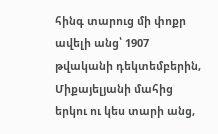հինգ տարուց մի փոքր ավելի անց՝ 1907 թվականի դեկտեմբերին, Միքայելյանի մահից երկու ու կես տարի անց,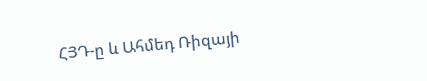ՀՅԴ‑ը և Ահմեդ Ռիզայի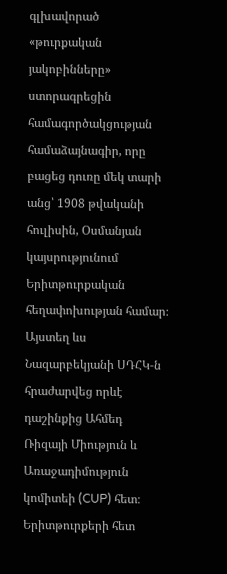գլխավորած «թուրքական յակոբինները» ստորագրեցին համագործակցության համաձայնագիր, որը բացեց դուռը մեկ տարի անց՝ 1908 թվականի հուլիսին, Օսմանյան կայսրությունում Երիտթուրքական հեղափոխության համար։ Այստեղ ևս Նազարբեկյանի ՍԴՀԿ‑ն հրաժարվեց որևէ դաշինքից Ահմեդ Ռիզայի Միություն և Առաջադիմություն կոմիտեի (CUP) հետ։ Երիտթուրքերի հետ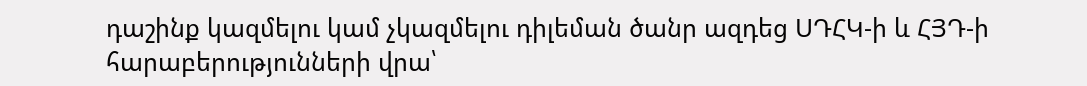դաշինք կազմելու կամ չկազմելու դիլեման ծանր ազդեց ՍԴՀԿ‑ի և ՀՅԴ‑ի հարաբերությունների վրա՝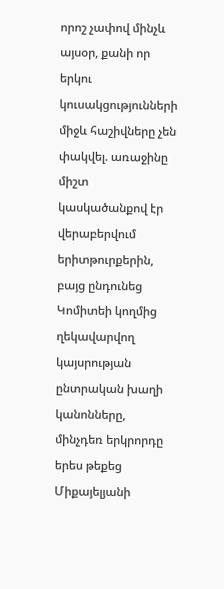որոշ չափով մինչև այսօր, քանի որ երկու կուսակցությունների միջև հաշիվները չեն փակվել. առաջինը միշտ կասկածանքով էր վերաբերվում երիտթուրքերին, բայց ընդունեց Կոմիտեի կողմից ղեկավարվող կայսրության ընտրական խաղի կանոնները, մինչդեռ երկրորդը երես թեքեց Միքայելյանի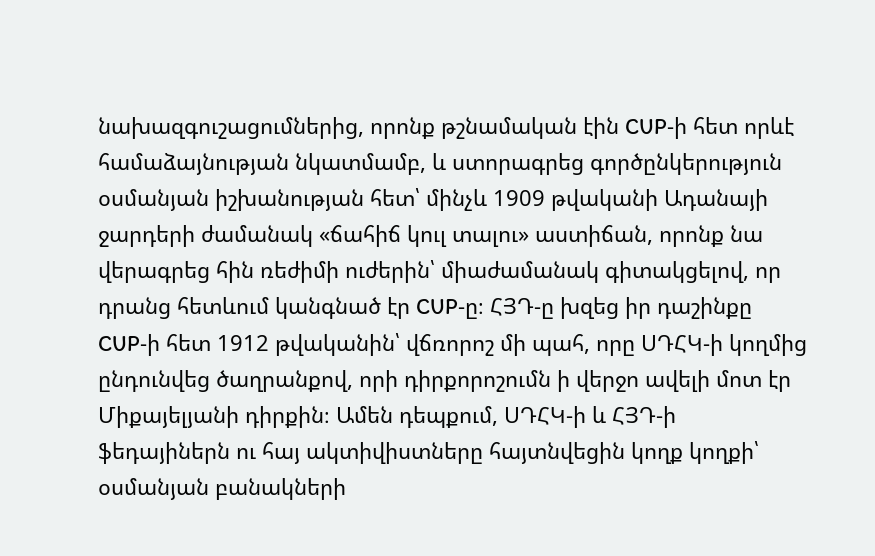նախազգուշացումներից, որոնք թշնամական էին CUP‑ի հետ որևէ համաձայնության նկատմամբ, և ստորագրեց գործընկերություն օսմանյան իշխանության հետ՝ մինչև 1909 թվականի Ադանայի ջարդերի ժամանակ «ճահիճ կուլ տալու» աստիճան, որոնք նա վերագրեց հին ռեժիմի ուժերին՝ միաժամանակ գիտակցելով, որ դրանց հետևում կանգնած էր CUP‑ը։ ՀՅԴ‑ը խզեց իր դաշինքը CUP‑ի հետ 1912 թվականին՝ վճռորոշ մի պահ, որը ՍԴՀԿ‑ի կողմից ընդունվեց ծաղրանքով, որի դիրքորոշումն ի վերջո ավելի մոտ էր Միքայելյանի դիրքին։ Ամեն դեպքում, ՍԴՀԿ‑ի և ՀՅԴ‑ի ֆեդայիներն ու հայ ակտիվիստները հայտնվեցին կողք կողքի՝ օսմանյան բանակների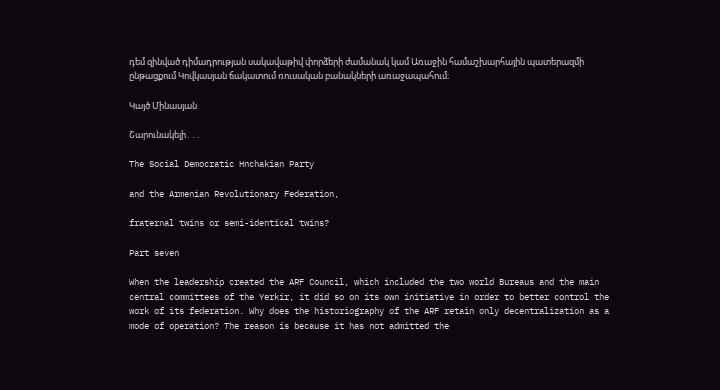դեմ զինված դիմադրության սակավաթիվ փորձերի ժամանակ կամ Առաջին համաշխարհային պատերազմի ընթացքում Կովկասյան ճակատում ռուսական բանակների առաջապահում։

Կայծ Մինասյան

Շարունակելի․․․

The Social Democratic Hnchakian Party

and the Armenian Revolutionary Federation,

fraternal twins or semi-identical twins?

Part seven

When the leadership created the ARF Council, which included the two world Bureaus and the main central committees of the Yerkir, it did so on its own initiative in order to better control the work of its federation. Why does the historiography of the ARF retain only decentralization as a mode of operation? The reason is because it has not admitted the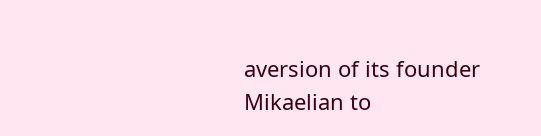aversion of its founder Mikaelian to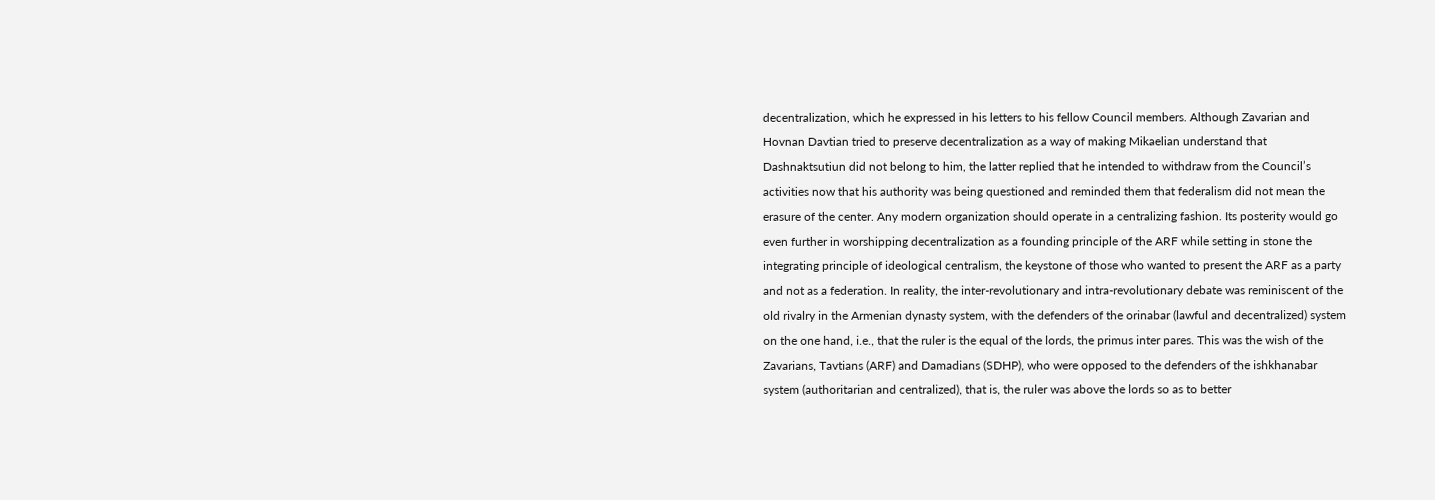decentralization, which he expressed in his letters to his fellow Council members. Although Zavarian and Hovnan Davtian tried to preserve decentralization as a way of making Mikaelian understand that Dashnaktsutiun did not belong to him, the latter replied that he intended to withdraw from the Council’s activities now that his authority was being questioned and reminded them that federalism did not mean the erasure of the center. Any modern organization should operate in a centralizing fashion. Its posterity would go even further in worshipping decentralization as a founding principle of the ARF while setting in stone the integrating principle of ideological centralism, the keystone of those who wanted to present the ARF as a party and not as a federation. In reality, the inter-revolutionary and intra-revolutionary debate was reminiscent of the old rivalry in the Armenian dynasty system, with the defenders of the orinabar (lawful and decentralized) system on the one hand, i.e., that the ruler is the equal of the lords, the primus inter pares. This was the wish of the Zavarians, Tavtians (ARF) and Damadians (SDHP), who were opposed to the defenders of the ishkhanabar system (authoritarian and centralized), that is, the ruler was above the lords so as to better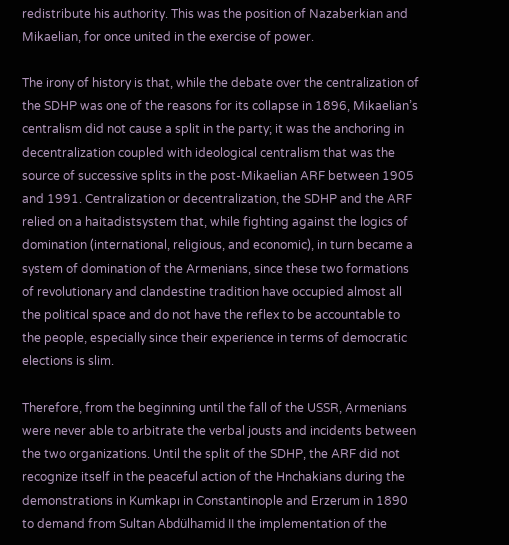redistribute his authority. This was the position of Nazaberkian and Mikaelian, for once united in the exercise of power.

The irony of history is that, while the debate over the centralization of the SDHP was one of the reasons for its collapse in 1896, Mikaelian’s centralism did not cause a split in the party; it was the anchoring in decentralization coupled with ideological centralism that was the source of successive splits in the post-Mikaelian ARF between 1905 and 1991. Centralization or decentralization, the SDHP and the ARF relied on a haitadistsystem that, while fighting against the logics of domination (international, religious, and economic), in turn became a system of domination of the Armenians, since these two formations of revolutionary and clandestine tradition have occupied almost all the political space and do not have the reflex to be accountable to the people, especially since their experience in terms of democratic elections is slim.

Therefore, from the beginning until the fall of the USSR, Armenians were never able to arbitrate the verbal jousts and incidents between the two organizations. Until the split of the SDHP, the ARF did not recognize itself in the peaceful action of the Hnchakians during the demonstrations in Kumkapı in Constantinople and Erzerum in 1890 to demand from Sultan Abdülhamid II the implementation of the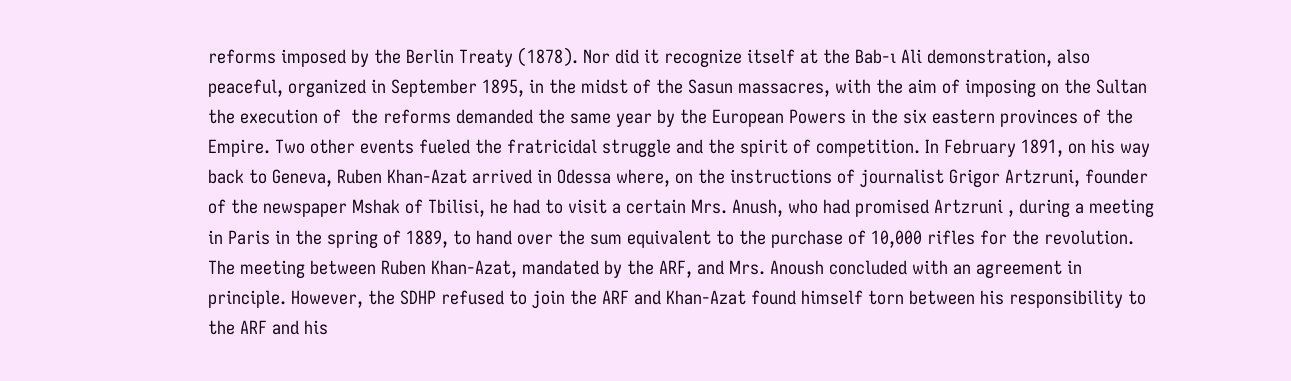reforms imposed by the Berlin Treaty (1878). Nor did it recognize itself at the Bab‑ı Ali demonstration, also peaceful, organized in September 1895, in the midst of the Sasun massacres, with the aim of imposing on the Sultan the execution of  the reforms demanded the same year by the European Powers in the six eastern provinces of the Empire. Two other events fueled the fratricidal struggle and the spirit of competition. In February 1891, on his way back to Geneva, Ruben Khan-Azat arrived in Odessa where, on the instructions of journalist Grigor Artzruni, founder of the newspaper Mshak of Tbilisi, he had to visit a certain Mrs. Anush, who had promised Artzruni , during a meeting in Paris in the spring of 1889, to hand over the sum equivalent to the purchase of 10,000 rifles for the revolution. The meeting between Ruben Khan-Azat, mandated by the ARF, and Mrs. Anoush concluded with an agreement in principle. However, the SDHP refused to join the ARF and Khan-Azat found himself torn between his responsibility to the ARF and his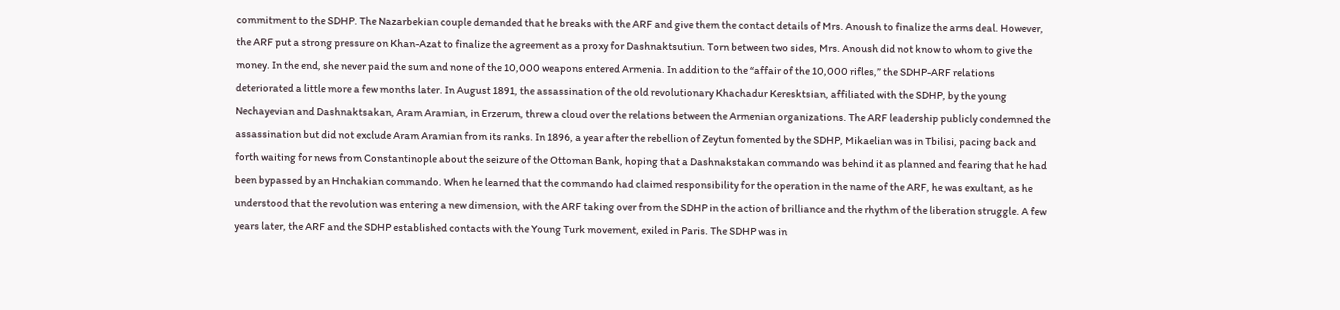commitment to the SDHP. The Nazarbekian couple demanded that he breaks with the ARF and give them the contact details of Mrs. Anoush to finalize the arms deal. However, the ARF put a strong pressure on Khan-Azat to finalize the agreement as a proxy for Dashnaktsutiun. Torn between two sides, Mrs. Anoush did not know to whom to give the money. In the end, she never paid the sum and none of the 10,000 weapons entered Armenia. In addition to the “affair of the 10,000 rifles,” the SDHP-ARF relations deteriorated a little more a few months later. In August 1891, the assassination of the old revolutionary Khachadur Keresktsian, affiliated with the SDHP, by the young Nechayevian and Dashnaktsakan, Aram Aramian, in Erzerum, threw a cloud over the relations between the Armenian organizations. The ARF leadership publicly condemned the assassination but did not exclude Aram Aramian from its ranks. In 1896, a year after the rebellion of Zeytun fomented by the SDHP, Mikaelian was in Tbilisi, pacing back and forth waiting for news from Constantinople about the seizure of the Ottoman Bank, hoping that a Dashnakstakan commando was behind it as planned and fearing that he had been bypassed by an Hnchakian commando. When he learned that the commando had claimed responsibility for the operation in the name of the ARF, he was exultant, as he  understood that the revolution was entering a new dimension, with the ARF taking over from the SDHP in the action of brilliance and the rhythm of the liberation struggle. A few years later, the ARF and the SDHP established contacts with the Young Turk movement, exiled in Paris. The SDHP was in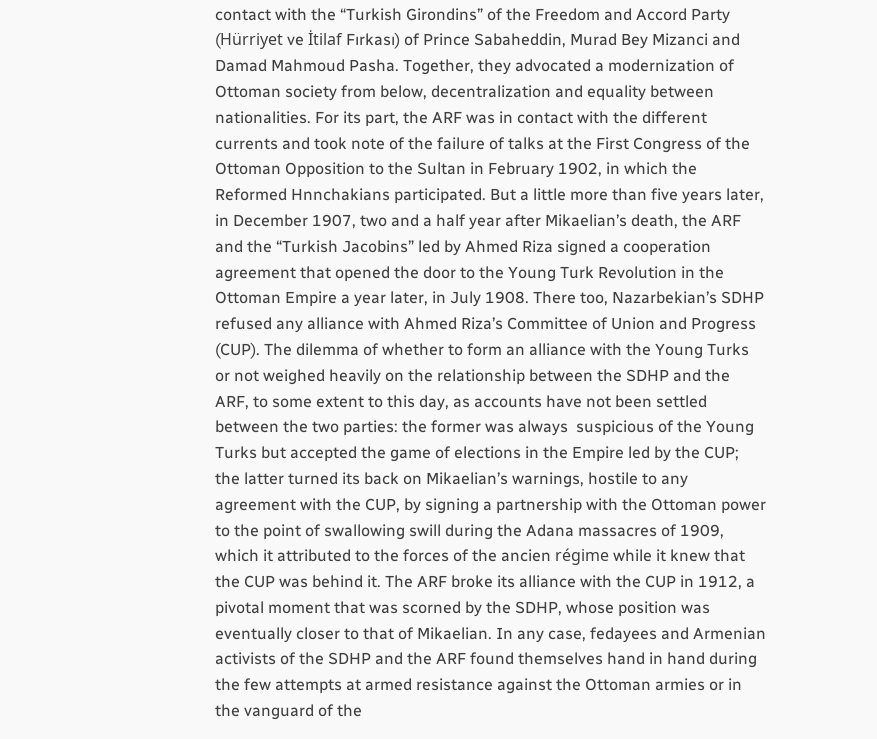contact with the “Turkish Girondins” of the Freedom and Accord Party (Hürriyet ve İtilaf Fırkası) of Prince Sabaheddin, Murad Bey Mizanci and Damad Mahmoud Pasha. Together, they advocated a modernization of Ottoman society from below, decentralization and equality between nationalities. For its part, the ARF was in contact with the different currents and took note of the failure of talks at the First Congress of the Ottoman Opposition to the Sultan in February 1902, in which the Reformed Hnnchakians participated. But a little more than five years later, in December 1907, two and a half year after Mikaelian’s death, the ARF and the “Turkish Jacobins” led by Ahmed Riza signed a cooperation agreement that opened the door to the Young Turk Revolution in the Ottoman Empire a year later, in July 1908. There too, Nazarbekian’s SDHP  refused any alliance with Ahmed Riza’s Committee of Union and Progress (CUP). The dilemma of whether to form an alliance with the Young Turks or not weighed heavily on the relationship between the SDHP and the ARF, to some extent to this day, as accounts have not been settled between the two parties: the former was always  suspicious of the Young Turks but accepted the game of elections in the Empire led by the CUP; the latter turned its back on Mikaelian’s warnings, hostile to any agreement with the CUP, by signing a partnership with the Ottoman power to the point of swallowing swill during the Adana massacres of 1909, which it attributed to the forces of the ancien régime while it knew that the CUP was behind it. The ARF broke its alliance with the CUP in 1912, a pivotal moment that was scorned by the SDHP, whose position was eventually closer to that of Mikaelian. In any case, fedayees and Armenian activists of the SDHP and the ARF found themselves hand in hand during the few attempts at armed resistance against the Ottoman armies or in the vanguard of the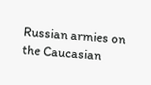Russian armies on the Caucasian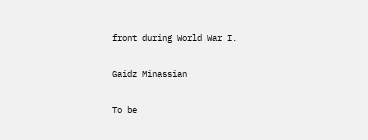front during World War I.

Gaidz Minassian

To be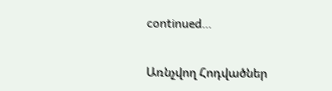continued…

Առնչվող Հոդվածներ